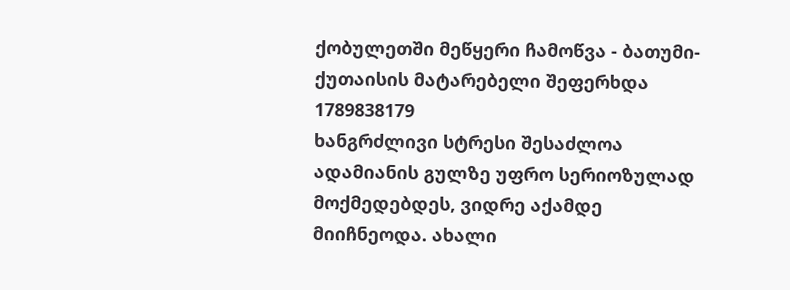ქობულეთში მეწყერი ჩამოწვა - ბათუმი-ქუთაისის მატარებელი შეფერხდა
1789838179
ხანგრძლივი სტრესი შესაძლოა ადამიანის გულზე უფრო სერიოზულად მოქმედებდეს, ვიდრე აქამდე მიიჩნეოდა. ახალი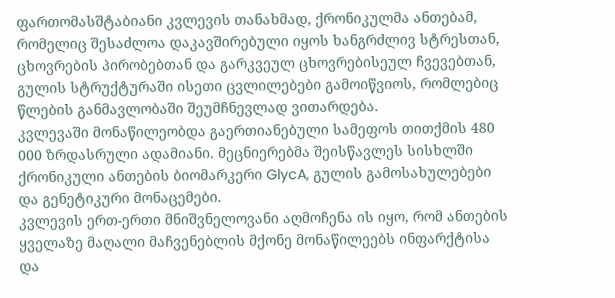ფართომასშტაბიანი კვლევის თანახმად, ქრონიკულმა ანთებამ, რომელიც შესაძლოა დაკავშირებული იყოს ხანგრძლივ სტრესთან, ცხოვრების პირობებთან და გარკვეულ ცხოვრებისეულ ჩვევებთან, გულის სტრუქტურაში ისეთი ცვლილებები გამოიწვიოს, რომლებიც წლების განმავლობაში შეუმჩნევლად ვითარდება.
კვლევაში მონაწილეობდა გაერთიანებული სამეფოს თითქმის 480 000 ზრდასრული ადამიანი. მეცნიერებმა შეისწავლეს სისხლში ქრონიკული ანთების ბიომარკერი GlycA, გულის გამოსახულებები და გენეტიკური მონაცემები.
კვლევის ერთ-ერთი მნიშვნელოვანი აღმოჩენა ის იყო, რომ ანთების ყველაზე მაღალი მაჩვენებლის მქონე მონაწილეებს ინფარქტისა და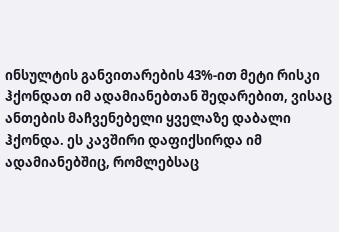ინსულტის განვითარების 43%-ით მეტი რისკი ჰქონდათ იმ ადამიანებთან შედარებით, ვისაც ანთების მაჩვენებელი ყველაზე დაბალი ჰქონდა. ეს კავშირი დაფიქსირდა იმ ადამიანებშიც, რომლებსაც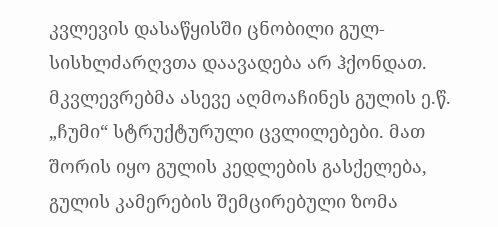კვლევის დასაწყისში ცნობილი გულ-სისხლძარღვთა დაავადება არ ჰქონდათ.
მკვლევრებმა ასევე აღმოაჩინეს გულის ე.წ. „ჩუმი“ სტრუქტურული ცვლილებები. მათ შორის იყო გულის კედლების გასქელება, გულის კამერების შემცირებული ზომა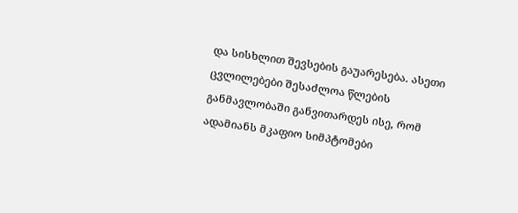და სისხლით შევსების გაუარესება. ასეთი ცვლილებები შესაძლოა წლების განმავლობაში განვითარდეს ისე, რომ ადამიანს მკაფიო სიმპტომები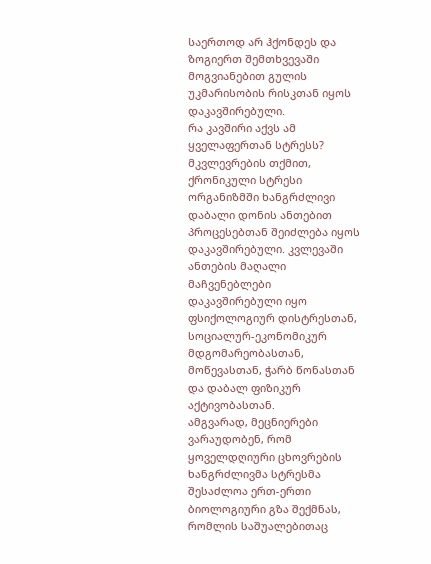საერთოდ არ ჰქონდეს და ზოგიერთ შემთხვევაში მოგვიანებით გულის უკმარისობის რისკთან იყოს დაკავშირებული.
რა კავშირი აქვს ამ ყველაფერთან სტრესს?
მკვლევრების თქმით, ქრონიკული სტრესი ორგანიზმში ხანგრძლივი დაბალი დონის ანთებით პროცესებთან შეიძლება იყოს დაკავშირებული. კვლევაში ანთების მაღალი მაჩვენებლები დაკავშირებული იყო ფსიქოლოგიურ დისტრესთან, სოციალურ-ეკონომიკურ მდგომარეობასთან, მოწევასთან, ჭარბ წონასთან და დაბალ ფიზიკურ აქტივობასთან.
ამგვარად, მეცნიერები ვარაუდობენ, რომ ყოველდღიური ცხოვრების ხანგრძლივმა სტრესმა შესაძლოა ერთ-ერთი ბიოლოგიური გზა შექმნას, რომლის საშუალებითაც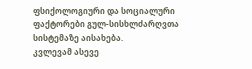ფსიქოლოგიური და სოციალური ფაქტორები გულ-სისხლძარღვთა სისტემაზე აისახება.
კვლევამ ასევე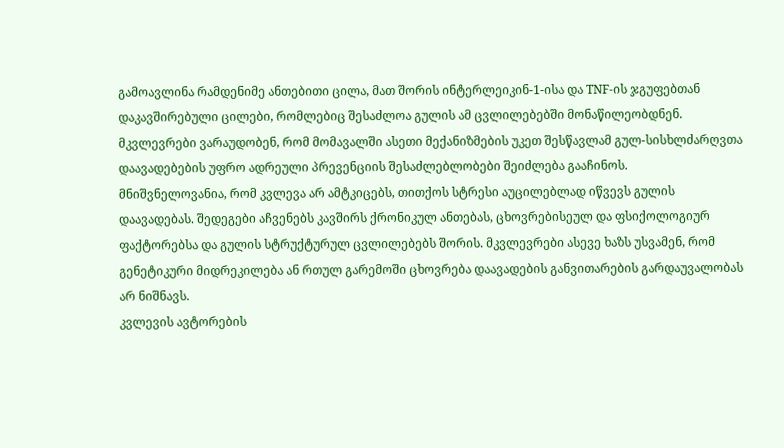გამოავლინა რამდენიმე ანთებითი ცილა, მათ შორის ინტერლეიკინ-1-ისა და TNF-ის ჯგუფებთან დაკავშირებული ცილები, რომლებიც შესაძლოა გულის ამ ცვლილებებში მონაწილეობდნენ. მკვლევრები ვარაუდობენ, რომ მომავალში ასეთი მექანიზმების უკეთ შესწავლამ გულ-სისხლძარღვთა დაავადებების უფრო ადრეული პრევენციის შესაძლებლობები შეიძლება გააჩინოს.
მნიშვნელოვანია, რომ კვლევა არ ამტკიცებს, თითქოს სტრესი აუცილებლად იწვევს გულის დაავადებას. შედეგები აჩვენებს კავშირს ქრონიკულ ანთებას, ცხოვრებისეულ და ფსიქოლოგიურ ფაქტორებსა და გულის სტრუქტურულ ცვლილებებს შორის. მკვლევრები ასევე ხაზს უსვამენ, რომ გენეტიკური მიდრეკილება ან რთულ გარემოში ცხოვრება დაავადების განვითარების გარდაუვალობას არ ნიშნავს.
კვლევის ავტორების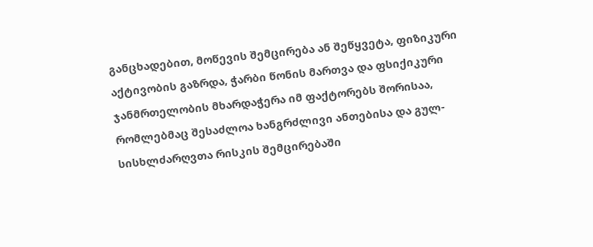განცხადებით, მოწევის შემცირება ან შეწყვეტა, ფიზიკური აქტივობის გაზრდა, ჭარბი წონის მართვა და ფსიქიკური ჯანმრთელობის მხარდაჭერა იმ ფაქტორებს შორისაა, რომლებმაც შესაძლოა ხანგრძლივი ანთებისა და გულ-სისხლძარღვთა რისკის შემცირებაში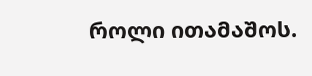როლი ითამაშოს.